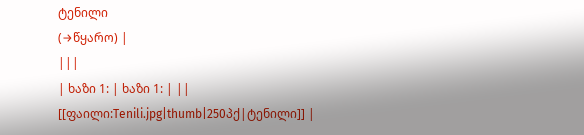ტენილი
(→წყარო) |
|||
| ხაზი 1: | ხაზი 1: | ||
[[ფაილი:Tenili.jpg|thumb|250პქ|ტენილი]] |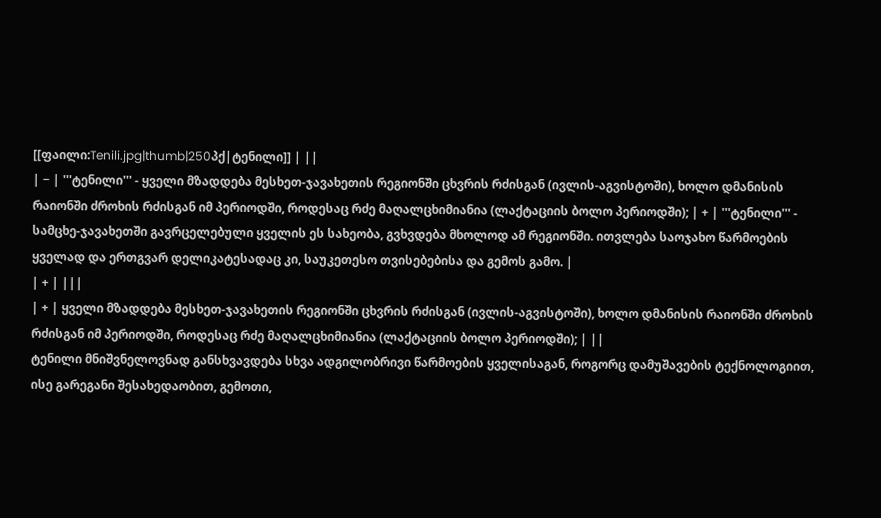[[ფაილი:Tenili.jpg|thumb|250პქ|ტენილი]] | ||
| − | '''ტენილი''' - ყველი მზადდება მესხეთ-ჯავახეთის რეგიონში ცხვრის რძისგან (ივლის-აგვისტოში), ხოლო დმანისის რაიონში ძროხის რძისგან იმ პერიოდში, როდესაც რძე მაღალცხიმიანია (ლაქტაციის ბოლო პერიოდში); | + | '''ტენილი''' - სამცხე-ჯავახეთში გავრცელებული ყველის ეს სახეობა, გვხვდება მხოლოდ ამ რეგიონში. ითვლება საოჯახო წარმოების ყველად და ერთგვარ დელიკატესადაც კი, საუკეთესო თვისებებისა და გემოს გამო. |
| + | |||
| + | ყველი მზადდება მესხეთ-ჯავახეთის რეგიონში ცხვრის რძისგან (ივლის-აგვისტოში), ხოლო დმანისის რაიონში ძროხის რძისგან იმ პერიოდში, როდესაც რძე მაღალცხიმიანია (ლაქტაციის ბოლო პერიოდში); | ||
ტენილი მნიშვნელოვნად განსხვავდება სხვა ადგილობრივი წარმოების ყველისაგან, როგორც დამუშავების ტექნოლოგიით, ისე გარეგანი შესახედაობით, გემოთი,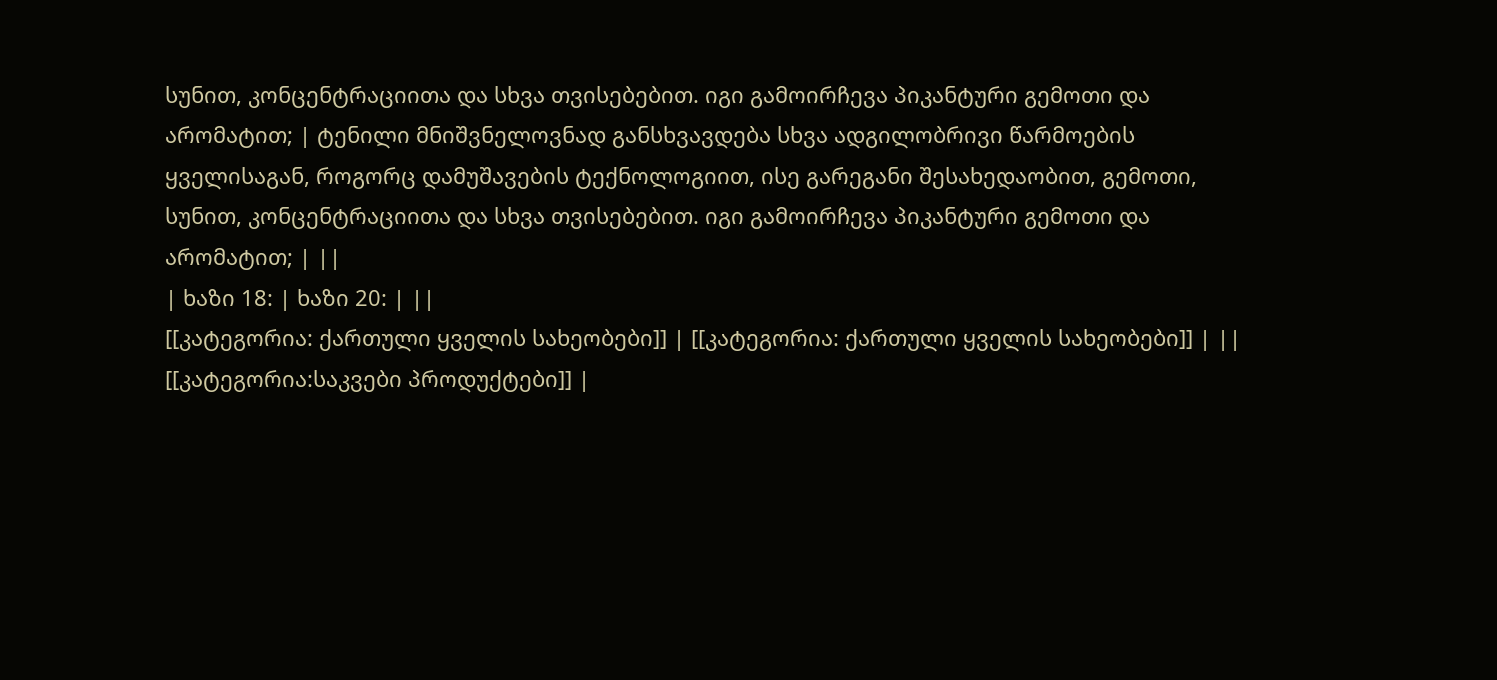სუნით, კონცენტრაციითა და სხვა თვისებებით. იგი გამოირჩევა პიკანტური გემოთი და არომატით; | ტენილი მნიშვნელოვნად განსხვავდება სხვა ადგილობრივი წარმოების ყველისაგან, როგორც დამუშავების ტექნოლოგიით, ისე გარეგანი შესახედაობით, გემოთი, სუნით, კონცენტრაციითა და სხვა თვისებებით. იგი გამოირჩევა პიკანტური გემოთი და არომატით; | ||
| ხაზი 18: | ხაზი 20: | ||
[[კატეგორია: ქართული ყველის სახეობები]] | [[კატეგორია: ქართული ყველის სახეობები]] | ||
[[კატეგორია:საკვები პროდუქტები]] |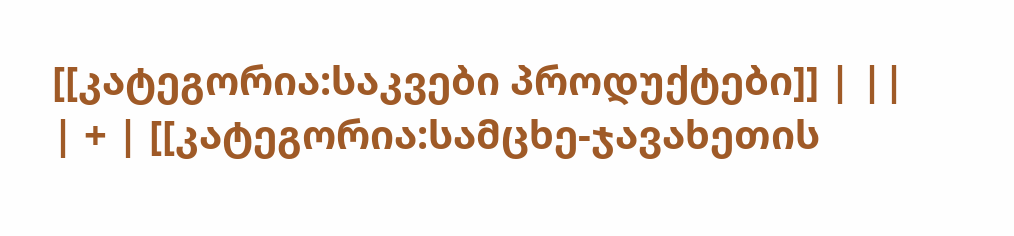[[კატეგორია:საკვები პროდუქტები]] | ||
| + | [[კატეგორია:სამცხე-ჯავახეთის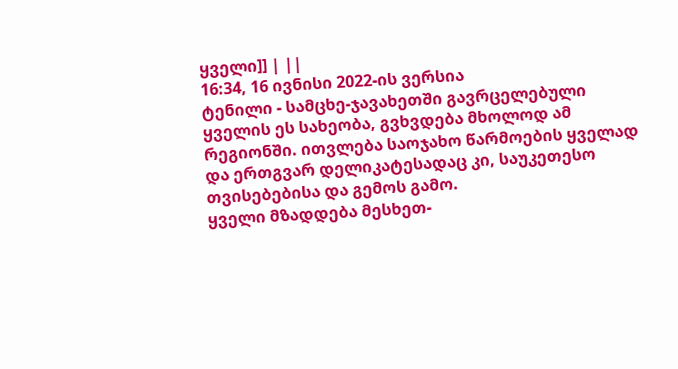ყველი]] | ||
16:34, 16 ივნისი 2022-ის ვერსია
ტენილი - სამცხე-ჯავახეთში გავრცელებული ყველის ეს სახეობა, გვხვდება მხოლოდ ამ რეგიონში. ითვლება საოჯახო წარმოების ყველად და ერთგვარ დელიკატესადაც კი, საუკეთესო თვისებებისა და გემოს გამო.
ყველი მზადდება მესხეთ-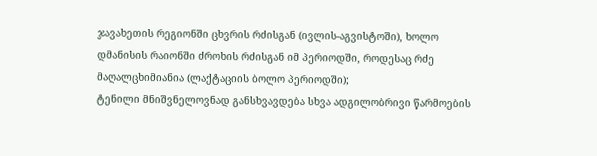ჯავახეთის რეგიონში ცხვრის რძისგან (ივლის-აგვისტოში), ხოლო დმანისის რაიონში ძროხის რძისგან იმ პერიოდში, როდესაც რძე მაღალცხიმიანია (ლაქტაციის ბოლო პერიოდში);
ტენილი მნიშვნელოვნად განსხვავდება სხვა ადგილობრივი წარმოების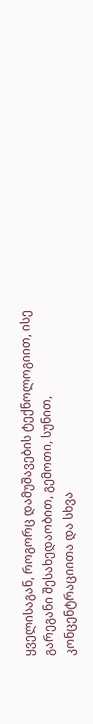ყველისაგან, როგორც დამუშავების ტექნოლოგიით, ისე გარეგანი შესახედაობით, გემოთი, სუნით, კონცენტრაციითა და სხვა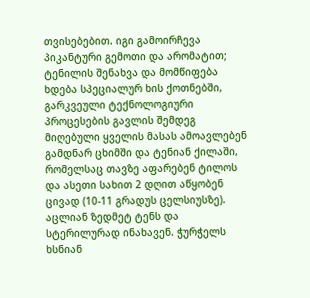თვისებებით. იგი გამოირჩევა პიკანტური გემოთი და არომატით;
ტენილის შენახვა და მომწიფება ხდება სპეციალურ ხის ქოთნებში, გარკვეული ტექნოლოგიური პროცესების გავლის შემდეგ მიღებული ყველის მასას ამოავლებენ გამდნარ ცხიმში და ტენიან ქილაში, რომელსაც თავზე აფარებენ ტილოს და ასეთი სახით 2 დღით აწყობენ ცივად (10-11 გრადუს ცელსიუსზე). აცლიან ზედმეტ ტენს და სტერილურად ინახავენ. ჭურჭელს ხსნიან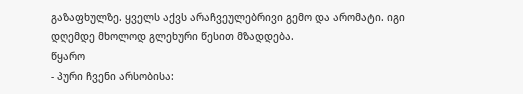გაზაფხულზე. ყველს აქვს არაჩვეულებრივი გემო და არომატი. იგი დღემდე მხოლოდ გლეხური წესით მზადდება.
წყარო
- პური ჩვენი არსობისა: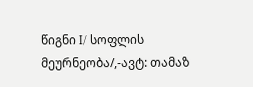წიგნი I/ სოფლის მეურნეობა/,-ავტ: თამაზ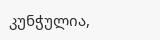კუნჭულია,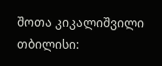შოთა კიკალიშვილი თბილისი: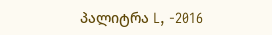პალიტრა L, -2016